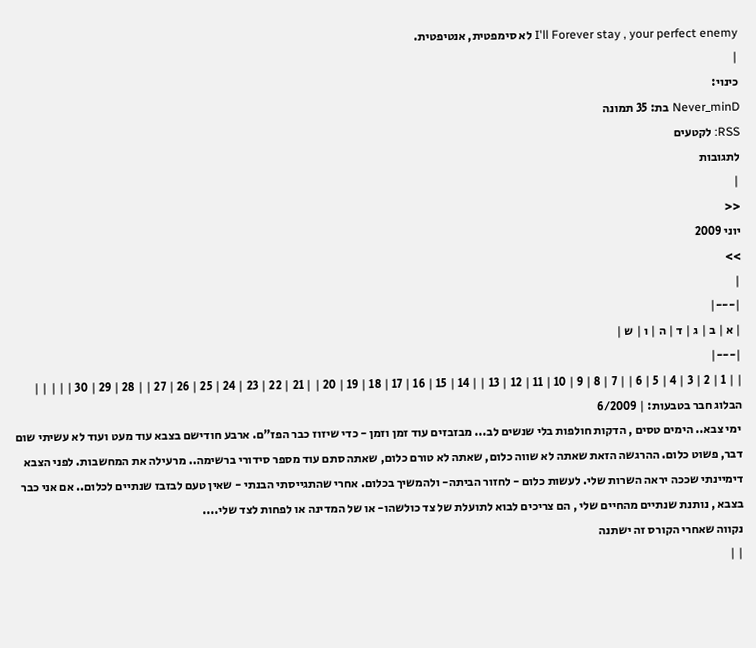I'll Forever stay , your perfect enemy לא סימפטית, אנטיפטית.
|
כינוי:
Never_minD בת: 35 תמונה
RSS: לקטעים
לתגובות
|
<<
יוני 2009
>>
|
|---|
| א | ב | ג | ד | ה | ו | ש |
|---|
| | 1 | 2 | 3 | 4 | 5 | 6 | | 7 | 8 | 9 | 10 | 11 | 12 | 13 | | 14 | 15 | 16 | 17 | 18 | 19 | 20 | | 21 | 22 | 23 | 24 | 25 | 26 | 27 | | 28 | 29 | 30 | | | | |
הבלוג חבר בטבעות: | 6/2009
 ימי צבא.. הימים טסים , הדקות חולפות בלי שנשים לב... מבזבזים עוד זמן וזמן - כדי שיזוז כבר הפז"ם. ארבע חודישם בצבא עוד מעט ועוד לא עשיתי שום דבר, פשוט כלום. ההרגשה הזאת שאתה לא שווה כלום, שאתה לא טורם כלום, שאתה סתם עוד מספר סידורי ברשימה.. מרעילה את המחשבות. לפני הצבא דימיינתי שככה יראה השרות שלי. לעשות כלום - לחזור הביתה- ולהמשיך בכלום. אחרי שהתגייסתי הבנתי - שאין טעם לבזבז שנתיים לכלום.. אם אני כבר בצבא , נותנת שנתיים מהחיים שלי , הם צריכים לבוא לתועלת של צד כולשהו- או של המדינה או לפחות לצד שלי....
נקווה שאחרי הקורס זה ישתנה
| |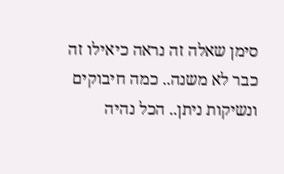סימן שאלה זה נראה כיאילו זה כבר לא משנה.. כמה חיבוקים ונשיקות ניתן.. הכל נהיה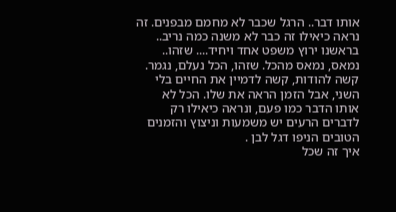אותו דבר.. הרגל שכבר לא מחמם מבפנים. זה נראה כיאילו זה כבר לא משנה כמה נריב.. בראשנו ירוץ משפט אחד ויחיד.... שזהו.. נמאס, נמאס מהכל. שזהו, הכל נעלם, נגמר. קשה להודות, קשה לדמיין את החיים בלי השני, אבל הזמן הראה את שלו. הכל לא אותו הדבר כמו פעם, ונראה כיאילו רק לדברים הרעים יש משמעות וניצוץ והזמנים הטובים הניפו דגל לבן .
איך זה שכל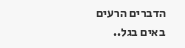הדברים הרעים באים בגל..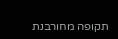תקופה מחורבנת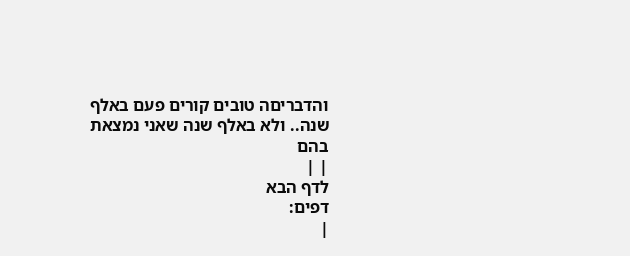והדבריםה טובים קורים פעם באלף שנה.. ולא באלף שנה שאני נמצאת בהם
| |
לדף הבא
דפים:
|